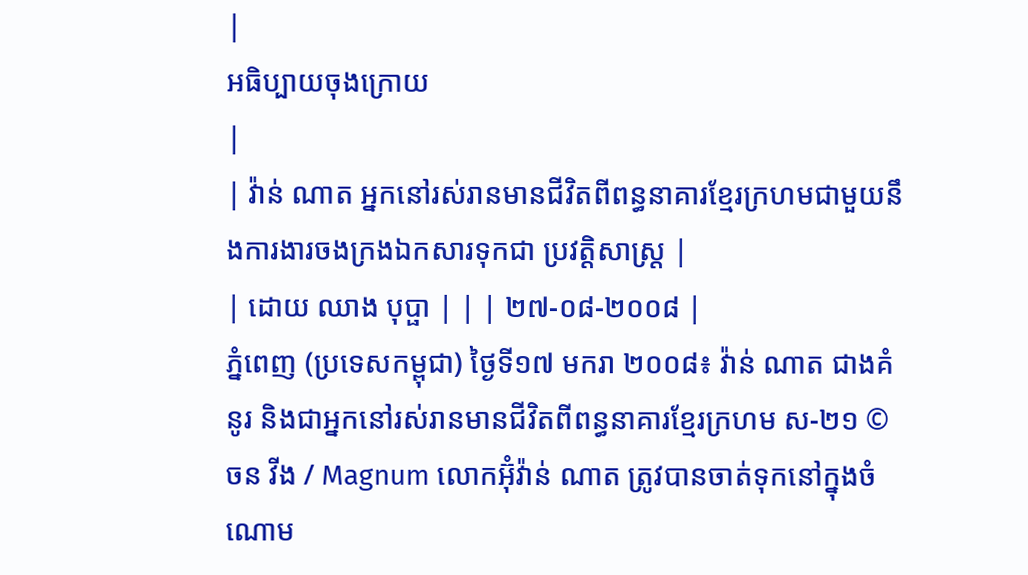|
អធិប្បាយចុងក្រោយ
|
| វ៉ាន់ ណាត អ្នកនៅរស់រានមានជីវិតពីពន្ធនាគារខ្មែរក្រហមជាមួយនឹងការងារចងក្រងឯកសារទុកជា ប្រវត្តិសាស្រ្ត |
| ដោយ ឈាង បុប្ផា | | | ២៧-០៨-២០០៨ |
ភ្នំពេញ (ប្រទេសកម្ពុជា) ថ្ងៃទី១៧ មករា ២០០៨៖ វ៉ាន់ ណាត ជាងគំនូរ និងជាអ្នកនៅរស់រានមានជីវិតពីពន្ធនាគារខ្មែរក្រហម ស-២១ © ចន វីង / Magnum លោកអ៊ុំវ៉ាន់ ណាត ត្រូវបានចាត់ទុកនៅក្នុងចំណោម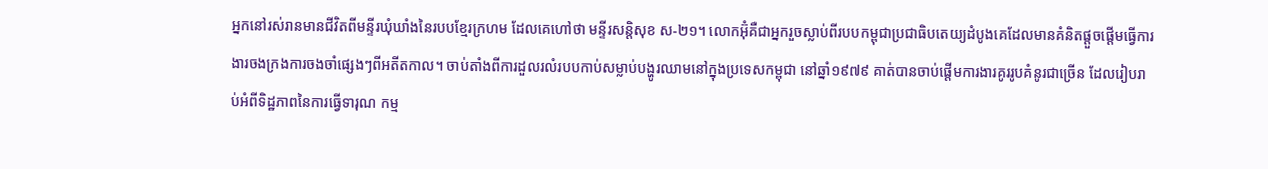អ្នកនៅរស់រានមានជីវិតពីមន្ទីរឃុំឃាំងនៃរបបខ្មែរក្រហម ដែលគេហៅថា មន្ទីរសន្តិសុខ ស-២១។ លោកអ៊ុំគឺជាអ្នករួចស្លាប់ពីរបបកម្ពុជាប្រជាធិបតេយ្យដំបូងគេដែលមានគំនិតផ្តួចផ្តើមធ្វើការងារចងក្រងការចងចាំផ្សេងៗពីអតីតកាល។ ចាប់តាំងពីការដួលរលំរបបកាប់សម្លាប់បង្ហូរឈាមនៅក្នុងប្រទេសកម្ពុជា នៅឆ្នាំ១៩៧៩ គាត់បានចាប់ផ្តើមការងារគូររូបគំនូរជាច្រើន ដែលរៀបរាប់អំពីទិដ្ឋភាពនៃការធ្វើទារុណ កម្ម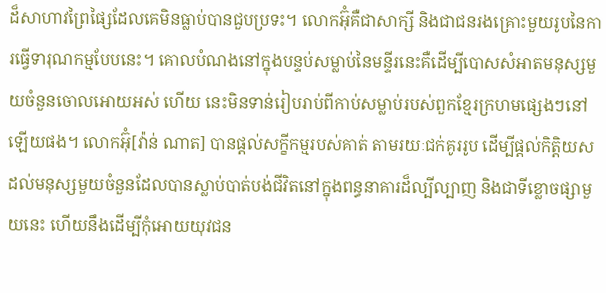ដ៏សាហាវព្រៃផ្សៃដែលគេមិនធ្លាប់បានជួបប្រទះ។ លោកអ៊ុំគឺជាសាក្សី និងជាជនរងគ្រោះមួយរូបនៃការធ្វើទារុណកម្មបែបនេះ។ គោលបំណងនៅក្នុងបន្ទប់សម្លាប់នៃមន្ទីរនេះគឺដើម្បីបោសសំអាតមនុស្សមួយចំនួនចោលអោយអស់ ហើយ នេះមិនទាន់រៀបរាប់ពីកាប់សម្លាប់របស់ពួកខ្មែរក្រហមផ្សេងៗនៅឡើយផង។ លោកអ៊ុំ[វ៉ាន់ ណាត] បានផ្តល់សក្ខីកម្មរបស់គាត់ តាមរយៈជក់គូររូប ដើម្បីផ្តល់កិត្តិយសដល់មនុស្សមួយចំនួនដែលបានស្លាប់បាត់បង់ជីវិតនៅក្នុងពន្ធនាគារដ៏ល្បីល្បាញ និងជាទីខ្លោចផ្សាមួយនេះ ហើយនឹងដើម្បីកុំអោយយុវជន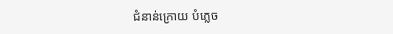ជំនាន់ក្រោយ បំភ្លេច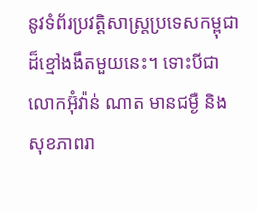នូវទំព័រប្រវត្តិសាស្រ្តប្រទេសកម្ពុជាដ៏ខ្មៅងងឹតមួយនេះ។ ទោះបីជាលោកអ៊ុំវ៉ាន់ ណាត មានជម្ងឺ និងសុខភាពរា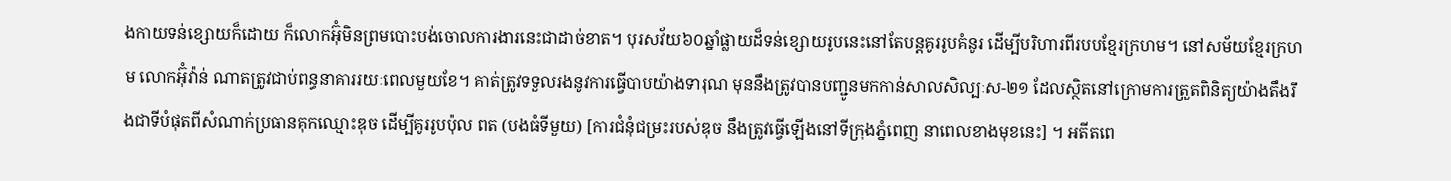ងកាយទន់ខ្សោយក៏ដោយ ក៏លោកអ៊ុំមិនព្រមបោះបង់ចោលការងារនេះជាដាច់ខាត។ បុរសវ័យ៦០ឆ្នាំផ្លាយដ៏ទន់ខ្សោយរូបនេះនៅតែបន្តគូររូបគំនូរ ដើម្បីបរិហារពីរបបខ្មែរក្រហម។ នៅសម័យខ្មែរក្រហម លោកអ៊ុំវ៉ាន់ ណាតត្រូវជាប់ពន្ធនាគាររយៈពេលមួយខែ។ គាត់ត្រូវទទួលរងនូវការធ្វើបាបយ៉ាងទារុណ មុននឹងត្រូវបានបញ្ជូនមកកាន់សាលសិល្បៈស-២១ ដែលស្ថិតនៅក្រោមការត្រួតពិនិត្យយ៉ាងតឹងរឹងជាទីបំផុតពីសំណាក់ប្រធានគុកឈ្មោះឌុច ដើម្បីគូររូបប៉ុល ពត (បងធំទីមួយ) [ការជំនុំជម្រះរបស់ឌុច នឹងត្រូវធ្វើឡើងនៅទីក្រុងភ្នំពេញ នាពេលខាងមុខនេះ] ។ អតីតពេ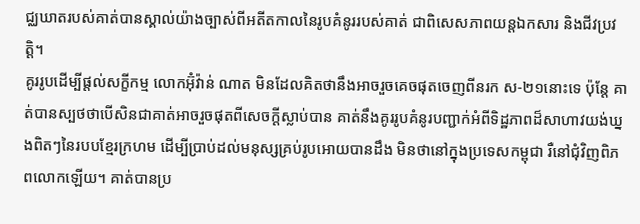ជ្ឈឃាតរបស់គាត់បានស្គាល់យ៉ាងច្បាស់ពីអតីតកាលនៃរូបគំនូររបស់គាត់ ជាពិសេសភាពយន្តឯកសារ និងជីវប្រវត្តិ។
គូររូបដើម្បីផ្តល់សក្ខីកម្ម លោកអ៊ុំវ៉ាន់ ណាត មិនដែលគិតថានឹងអាចរួចគេចផុតចេញពីនរក ស-២១នោះទេ ប៉ុន្តែ គាត់បានស្បថថាបើសិនជាគាត់អាចរួចផុតពីសេចក្តីស្លាប់បាន គាត់នឹងគូររូបគំនូរបញ្ជាក់អំពីទិដ្ឋភាពដ៏សាហាវយង់ឃ្នងពិតៗនៃរបបខ្មែរក្រហម ដើម្បីប្រាប់ដល់មនុស្សគ្រប់រូបអោយបានដឹង មិនថានៅក្នុងប្រទេសកម្ពុជា រឺនៅជុំវិញពិភពលោកឡើយ។ គាត់បានប្រ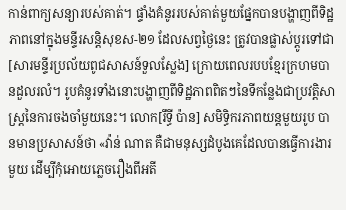កាន់ពាក្យសន្យារបស់គាត់។ ផ្ទាំងគំនូររបស់គាត់មួយផ្នែកបានបង្ហាញពីទិដ្ឋភាពនៅក្នុងមន្ទីរសន្តិសុខស-២១ ដែលសព្វថ្ងៃនេះ ត្រូវបានផ្លាស់ប្តូរទៅជា[សារមន្ទីរប្រល័យពូជសាសន៍ទួលស្លែង] ក្រោយពេលរបបខ្មែរក្រហមបានដួលរលំ។ រូបគំនូរទាំងនោះបង្ហាញពីទិដ្ឋភាពពិតៗនៃទីកន្លែងជាប្រវត្តិសាស្រ្តនៃការចងចាំមួយនេះ។ លោក[រឹទ្ធី ប៉ាន] សមិទ្ធិករភាពយន្តមួយរូប បានមានប្រសាសន៍ថា «វ៉ាន់ ណាត គឺជាមនុស្សដំបូងគេដែលបានធ្វើការងារមួយ ដើម្បីកុំអោយភ្លេចរឿងពីអតី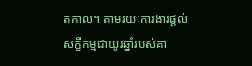តកាល។ តាមរយៈការងារផ្តល់សក្ខីកម្មជាយូរឆ្នាំរបស់គា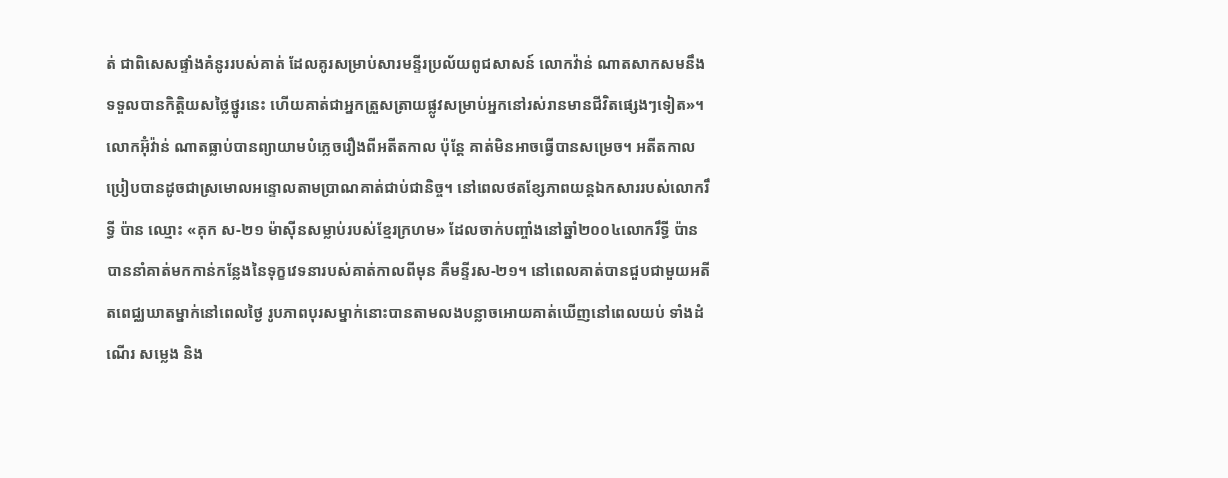ត់ ជាពិសេសផ្ទាំងគំនូររបស់គាត់ ដែលគូរសម្រាប់សារមន្ទីរប្រល័យពូជសាសន៍ លោកវ៉ាន់ ណាតសាកសមនឹងទទួលបានកិត្តិយសថ្លៃថ្នូរនេះ ហើយគាត់ជាអ្នកត្រួសត្រាយផ្លូវសម្រាប់អ្នកនៅរស់រានមានជីវិតផ្សេងៗទៀត»។
លោកអ៊ុំវ៉ាន់ ណាតធ្លាប់បានព្យាយាមបំភ្លេចរឿងពីអតីតកាល ប៉ុន្តែ គាត់មិនអាចធ្វើបានសម្រេច។ អតីតកាលប្រៀបបានដូចជាស្រមោលអន្ទោលតាមប្រាណគាត់ជាប់ជានិច្ច។ នៅពេលថតខ្សែភាពយន្តឯកសាររបស់លោករឹទ្ធី ប៉ាន ឈ្មោះ «គុក ស-២១ ម៉ាស៊ីនសម្លាប់របស់ខ្មែរក្រហម» ដែលចាក់បញ្ចាំងនៅឆ្នាំ២០០៤លោករឹទ្ធី ប៉ានបាននាំគាត់មកកាន់កន្លែងនៃទុក្ខវេទនារបស់គាត់កាលពីមុន គឺមន្ទីរស-២១។ នៅពេលគាត់បានជួបជាមួយអតីតពេជ្ឈឃាតម្នាក់នៅពេលថ្ងៃ រូបភាពបុរសម្នាក់នោះបានតាមលងបន្លាចអោយគាត់ឃើញនៅពេលយប់ ទាំងដំណើរ សម្លេង និង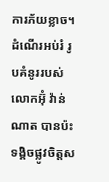ការភ័យខ្លាច។
ដំណើរអប់រំ រូបគំនូររបស់លោកអ៊ុំ វ៉ាន់ ណាត បានប៉ះទង្គិចផ្លូវចិត្តស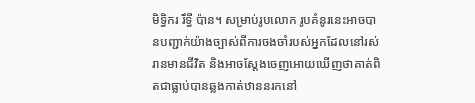មិទ្ធិករ រឹទ្ធី ប៉ាន។ សម្រាប់រូបលោក រូបគំនូរនេះអាចបានបញ្ជាក់យ៉ាងច្បាស់ពីការចងចាំរបស់អ្នកដែលនៅរស់រានមានជីវិត និងអាចស្តែងចេញអោយឃើញថាគាត់ពិតជាធ្លាប់បានឆ្លងកាត់ឋាននរកនៅ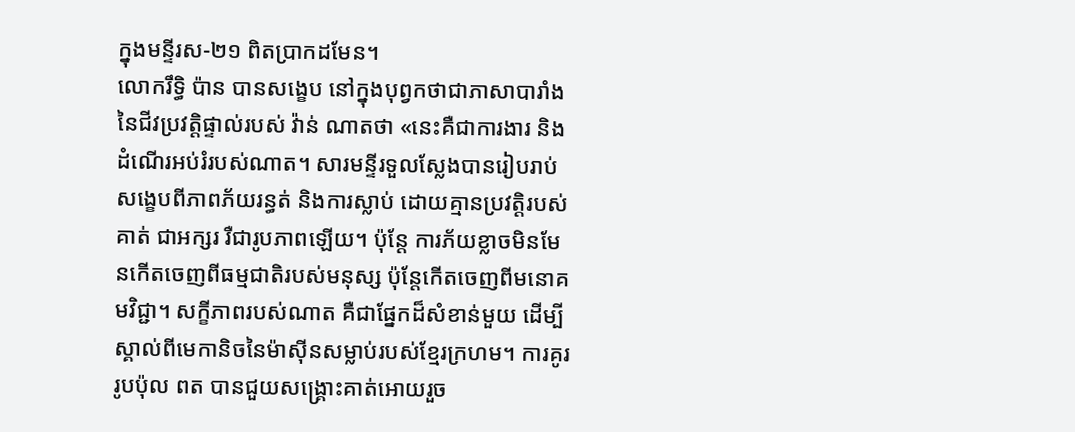ក្នុងមន្ទីរស-២១ ពិតប្រាកដមែន។
លោករឹទ្ធិ ប៉ាន បានសង្ខេប នៅក្នុងបុព្វកថាជាភាសាបារាំងនៃជីវប្រវត្តិផ្ទាល់របស់ វ៉ាន់ ណាតថា «នេះគឺជាការងារ និងដំណើរអប់រំរបស់ណាត។ សារមន្ទីរទួលស្លែងបានរៀបរាប់សង្ខេបពីភាពភ័យរន្ធត់ និងការស្លាប់ ដោយគ្មានប្រវត្តិរបស់គាត់ ជាអក្សរ រឺជារូបភាពឡើយ។ ប៉ុន្តែ ការភ័យខ្លាចមិនមែនកើតចេញពីធម្មជាតិរបស់មនុស្ស ប៉ុន្តែកើតចេញពីមនោគមវិជ្ជា។ សក្ខីភាពរបស់ណាត គឺជាផ្នែកដ៏សំខាន់មួយ ដើម្បីស្គាល់ពីមេកានិចនៃម៉ាស៊ីនសម្លាប់របស់ខ្មែរក្រហម។ ការគូររូបប៉ុល ពត បានជួយសង្គ្រោះគាត់អោយរួច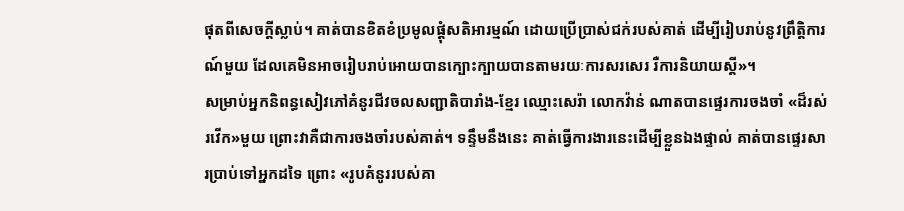ផុតពីសេចក្តីស្លាប់។ គាត់បានខិតខំប្រមូលផ្តុំសតិអារម្មណ៍ ដោយប្រើប្រាស់ជក់របស់គាត់ ដើម្បីរៀបរាប់នូវព្រឹត្តិការណ៍មួយ ដែលគេមិនអាចរៀបរាប់អោយបានក្បោះក្បាយបានតាមរយៈការសរសេរ រឺការនិយាយស្តី»។
សម្រាប់អ្នកនិពន្ធសៀវភៅគំនូរជីវចលសញ្ជាតិបារាំង-ខ្មែរ ឈ្មោះសេរ៉ា លោកវ៉ាន់ ណាតបានផ្ទេរការចងចាំ «ដ៏រស់រវើក»មួយ ព្រោះវាគឺជាការចងចាំរបស់គាត់។ ទន្ទឹមនឹងនេះ គាត់ធ្វើការងារនេះដើម្បីខ្លួនឯងផ្ទាល់ គាត់បានផ្ទេរសារប្រាប់ទៅអ្នកដទៃ ព្រោះ «រូបគំនូររបស់គា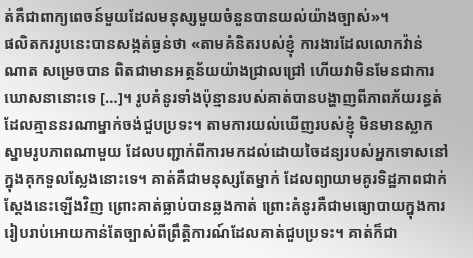ត់គឺជាពាក្យពេចន៍មួយដែលមនុស្សមួយចំនួនបានយល់យ៉ាងច្បាស់»។
ផលិតកររូបនេះបានសង្កត់ធ្ងន់ថា «តាមគំនិតរបស់ខ្ញុំ ការងារដែលលោកវ៉ាន់ ណាត សម្រេចបាន ពិតជាមានអត្ថន័យយ៉ាងជ្រាលជ្រៅ ហើយវាមិនមែនជាការឃោសនានោះទេ […]។ រូបគំនូរទាំងប៉ុន្មានរបស់គាត់បានបង្ហាញពីភាពភ័យរន្ធត់ដែលគ្មាននរណាម្នាក់ចង់ជួបប្រទះ។ តាមការយល់ឃើញរបស់ខ្ញុំ មិនមានស្លាកស្នាមរូបភាពណាមួយ ដែលបញ្ជាក់ពីការមកដល់ដោយចៃដន្យរបស់អ្នកទោសនៅក្នុងគុកទួលស្លែងនោះទេ។ គាត់គឺជាមនុស្សតែម្នាក់ ដែលព្យាយាមគូរទិដ្ឋភាពជាក់ស្តែងនេះឡើងវិញ ព្រោះគាត់ធ្លាប់បានឆ្លងកាត់ ព្រោះគំនូរគឺជាមធ្យោបាយក្នុងការរៀបរាប់អោយកាន់តែច្បាស់ពីព្រឹត្តិការណ៍ដែលគាត់ជួបប្រទះ។ គាត់ក៏ជា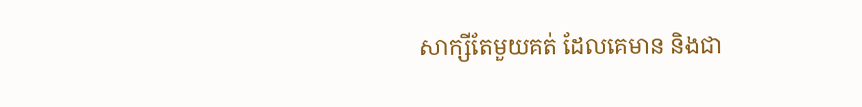សាក្សីតែមួយគត់ ដែលគេមាន និងជា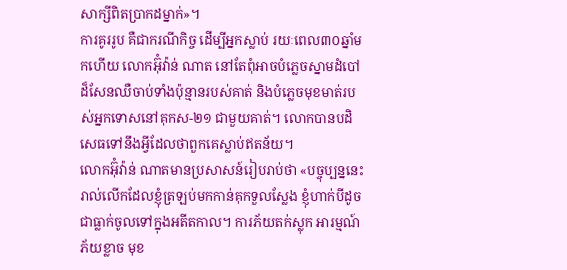សាក្សីពិតប្រាកដម្នាក់»។
ការគូររូប គឺជាករណីកិច្ច ដើម្បីអ្នកស្លាប់ រយៈពេល៣០ឆ្នាំមកហើយ លោកអ៊ុំវ៉ាន់ ណាត នៅតែពុំអាចបំភ្លេចស្នាមដំបៅដ៏សែនឈឺចាប់ទាំងប៉ុន្មានរបស់គាត់ និងបំភ្លេចមុខមាត់របស់អ្នកទោសនៅគុកស-២១ ជាមួយគាត់។ លោកបានបដិសេធទៅនឹងអ្វីដែលថាពួកគេស្លាប់ឥតន័យ។
លោកអ៊ុំវ៉ាន់ ណាតមានប្រសាសន៍រៀបរាប់ថា «បច្ចុប្បន្ននេះ រាល់លើកដែលខ្ញុំត្រឡប់មកកាន់គុកទួលស្លែង ខ្ញុំហាក់បីដូចជាធ្លាក់ចូលទៅក្នុងអតីតកាល។ ការភ័យតក់ស្លុក អារម្មណ៍ភ័យខ្លាច មុខ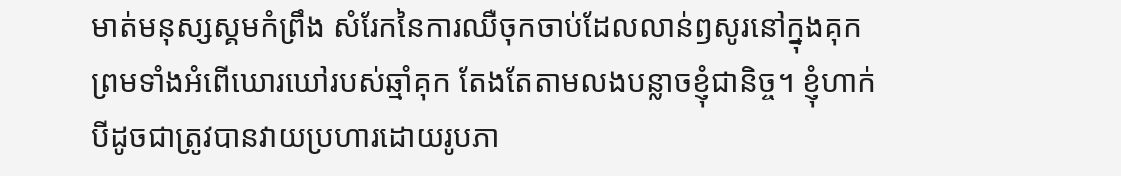មាត់មនុស្សស្គមកំព្រឹង សំរែកនៃការឈឺចុកចាប់ដែលលាន់ឭសូរនៅក្នុងគុក ព្រមទាំងអំពើឃោរឃៅរបស់ឆ្មាំគុក តែងតែតាមលងបន្លាចខ្ញុំជានិច្ច។ ខ្ញុំហាក់បីដូចជាត្រូវបានវាយប្រហារដោយរូបភា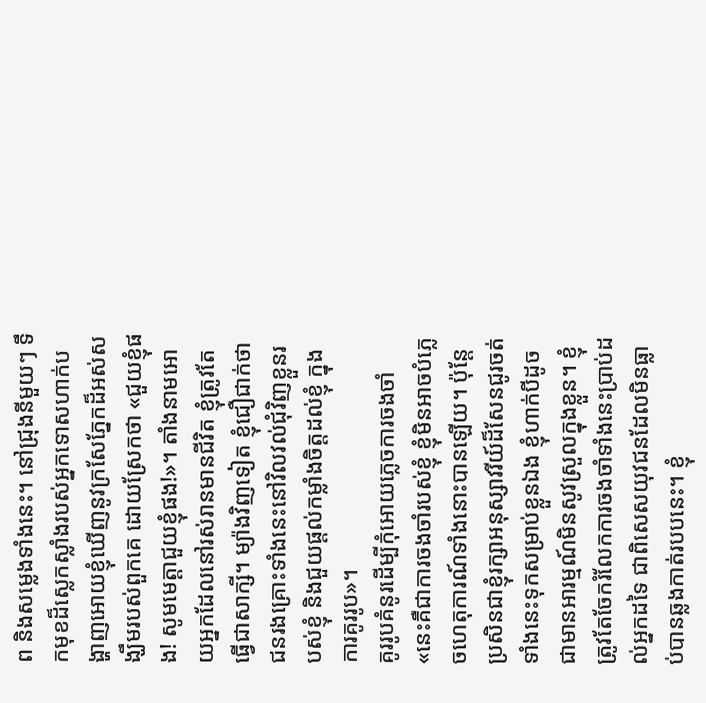ព និងសម្លេងទាំងនេះ។ នៅជ្រុងនីមួយៗ ទឹកមុខដ៏ស្លេកស្លាំងរបស់អ្នកទោសហាក់បង្ហាញអោយខ្ញុំឃើញនូវក្រសែភ្នែកដ៏អស់សង្ឃឹមរបស់ពួកគេ ដោយស្រែកថា «ជួយខ្ញុំផង! សូមមេត្តាជួយខ្ញុំផង!»។ តាំងនាមអោយអ្នកដែលនៅរស់រានមានជីវិត ខ្ញុំត្រូវតែធ្វើជាសាក្សី។ ម្យ៉ាងវិញទៀត ខ្ញុំជឿជាក់ថាជនរងគ្រោះទាំងនេះនៅវិលវល់ជុំវិញខ្លួនរបស់ខ្ញុំ និងជួយផ្តល់កម្លាំងចិត្តដល់ខ្ញុំ ក្នុងការគូររូប»។
គូររូបគំនូរដើម្បីកុំអោយភ្លេចការចងចាំ «នេះគឺជាការចងចាំរបស់ខ្ញុំ ខ្ញុំមិនអាចបំភ្លេចហេតុការណ៍ទាំងនោះបានឡើយ។ ប៉ុន្តែ ប្រសិនជាខ្ញុំរក្សាអនុស្សាវរីយ៍ដ៏សែនជូរចត់ទាំងនេះទុកសម្រាប់ខ្លួនឯង ខ្ញុំហាក់បីដូចជាមានអារម្មណ៍មិនសូវស្រួលក្នុងខ្លួន។ ខ្ញុំត្រូវតែចែករំលែកការចងចាំទាំងនេះប្រាប់ដល់អ្នកដទៃ ជាពិសេសយុវជនដែលមិនធ្លាប់បានឆ្លងកាត់របបនេះ។ ខ្ញុំ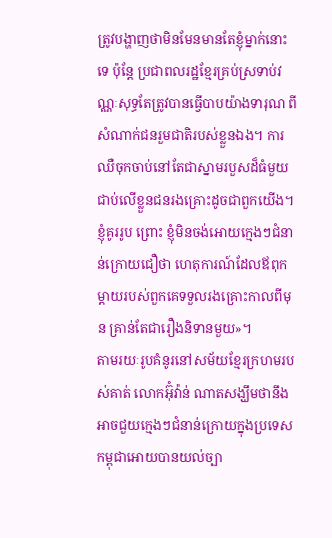ត្រូវបង្ហាញថាមិនមែនមានតែខ្ញុំម្នាក់នោះទេ ប៉ុន្តែ ប្រជាពលរដ្ឋខ្មែរគ្រប់ស្រទាប់វណ្ណៈសុទ្ធតែត្រូវបានធ្វើបាបយ៉ាងទារុណ ពីសំណាក់ជនរួមជាតិរបស់ខ្លួនឯង។ ការឈឺចុកចាប់នៅតែជាស្នាមរបួសដ៏ធំមួយ ជាប់លើខ្លួនជនរងគ្រោះដូចជាពួកយើង។ ខ្ញុំគូររូប ព្រោះ ខ្ញុំមិនចង់អោយក្មេងៗជំនាន់ក្រោយជឿថា ហេតុការណ៍ដែលឪពុកម្តាយរបស់ពួកគេទទួលរងគ្រោះកាលពីមុន គ្រាន់តែជារឿងនិទានមួយ»។
តាមរយៈរូបគំនូរនៅសម័យខ្មែរក្រហមរបស់គាត់ លោកអ៊ុំវ៉ាន់ ណាតសង្ឃឹមថានឹងអាចជួយក្មេងៗជំនាន់ក្រោយក្នុងប្រទេសកម្ពុជាអោយបានយល់ច្បា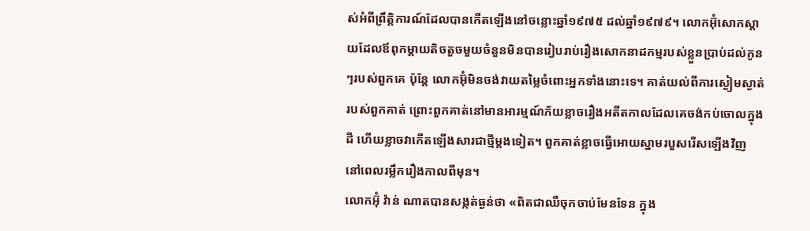ស់អំពីព្រឹត្តិការណ៍ដែលបានកើតឡើងនៅចន្លោះឆ្នាំ១៩៧៥ ដល់ឆ្នាំ១៩៧៩។ លោកអ៊ុំសោកស្តាយដែលឪពុកម្តាយតិចតួចមួយចំនួនមិនបានរៀបរាប់រឿងសោកនាដកម្មរបស់ខ្លួនប្រាប់ដល់កូនៗរបស់ពួកគេ ប៉ុន្តែ លោកអ៊ុំមិនចង់វាយតម្លៃចំពោះអ្នកទាំងនោះទេ។ គាត់យល់ពីការស្ងៀមស្ងាត់របស់ពួកគាត់ ព្រោះពួកគាត់នៅមានអារម្មណ៍ភ័យខ្លាចរឿងអតីតកាលដែលគេចង់កប់ចោលក្នុងដី ហើយខ្លាចវាកើតឡើងសារជាថ្មីម្តងទៀត។ ពួកគាត់ខ្លាចធ្វើអោយស្នាមរបួសរើសឡើងវិញ នៅពេលរម្លឹករឿងកាលពីមុន។
លោកអ៊ុំ វ៉ាន់ ណាតបានសង្កត់ធ្ងន់ថា «ពិតជាឈឺចុកចាប់មែនទែន ក្នុង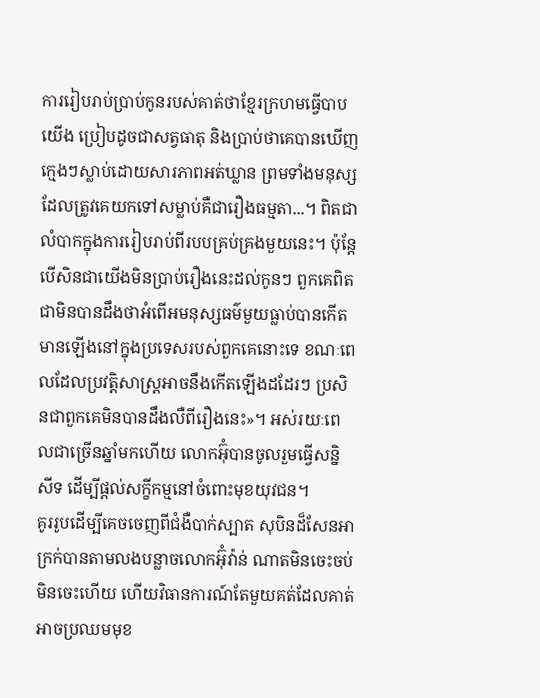ការរៀបរាប់ប្រាប់កូនរបស់គាត់ថាខ្មែរក្រហមធ្វើបាបយើង ប្រៀបដូចជាសត្វធាតុ និងប្រាប់ថាគេបានឃើញក្មេងៗស្លាប់ដោយសារភាពអត់ឃ្លាន ព្រមទាំងមនុស្សដែលត្រូវគេយកទៅសម្លាប់គឺជារឿងធម្មតា...។ ពិតជាលំបាកក្នុងការរៀបរាប់ពីរបបគ្រប់គ្រងមួយនេះ។ ប៉ុន្តែ បើសិនជាយើងមិនប្រាប់រឿងនេះដល់កូនៗ ពួកគេពិតជាមិនបានដឹងថាអំពើអមនុស្សធម៌មួយធ្លាប់បានកើតមានឡើងនៅក្នុងប្រទេសរបស់ពួកគេនោះទេ ខណៈពេលដែលប្រវត្តិសាស្ត្រអាចនឹងកើតឡើងដដែរៗ ប្រសិនជាពួកគេមិនបានដឹងលឺពីរឿងនេះ»។ អស់រយៈពេលជាច្រើនឆ្នាំមកហើយ លោកអ៊ុំបានចូលរួមធ្វើសន្និសីទ ដើម្បីផ្តល់សក្ខីកម្មនៅចំពោះមុខយុវជន។
គូររូបដើម្បីគេចចេញពីជំងឺបាក់ស្បាត សុបិនដ៏សែនអាក្រក់បានតាមលងបន្លាចលោកអ៊ុំវ៉ាន់ ណាតមិនចេះចប់មិនចេះហើយ ហើយវិធានការណ៍តែមួយគត់ដែលគាត់អាចប្រឈមមុខ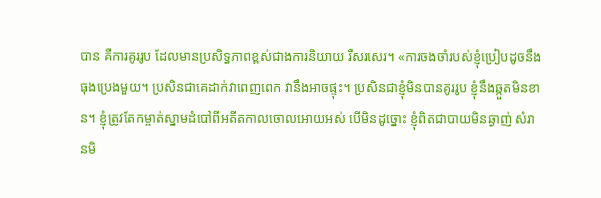បាន គឺការគូររូប ដែលមានប្រសិទ្ធភាពខ្ពស់ជាងការនិយាយ រឺសរសេរ។ «ការចងចាំរបស់ខ្ញុំប្រៀបដូចនឹងធុងប្រេងមួយ។ ប្រសិនជាគេដាក់វាពេញពេក វានឹងអាចផ្ទុះ។ ប្រសិនជាខ្ញុំមិនបានគូររូប ខ្ញុំនឹងឆ្កួតមិនខាន។ ខ្ញុំត្រូវតែកម្ចាត់ស្នាមដំបៅពីអតីតកាលចោលអោយអស់ បើមិនដូច្នោះ ខ្ញុំពិតជាបាយមិនឆ្ងាញ់ សំរានមិ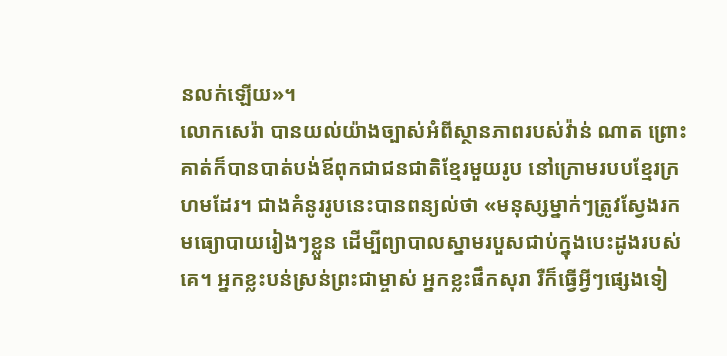នលក់ឡើយ»។
លោកសេរ៉ា បានយល់យ៉ាងច្បាស់អំពីស្ថានភាពរបស់វ៉ាន់ ណាត ព្រោះគាត់ក៏បានបាត់បង់ឪពុកជាជនជាតិខ្មែរមួយរូប នៅក្រោមរបបខ្មែរក្រហមដែរ។ ជាងគំនូររូបនេះបានពន្យល់ថា «មនុស្សម្នាក់ៗត្រូវស្វែងរកមធ្យោបាយរៀងៗខ្លួន ដើម្បីព្យាបាលស្នាមរបួសជាប់ក្នុងបេះដូងរបស់គេ។ អ្នកខ្លះបន់ស្រន់ព្រះជាម្ចាស់ អ្នកខ្លះផឹកសុរា រឺក៏ធ្វើអ្វីៗផ្សេងទៀ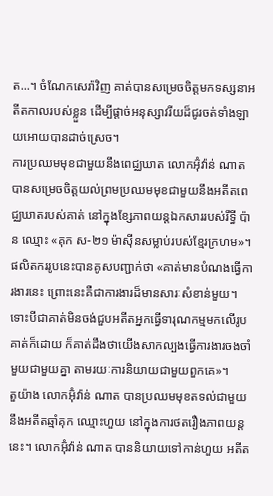ត...។ ចំណែកសេរ៉ាវិញ គាត់បានសម្រេចចិត្តមកទស្សនាអតីតកាលរបស់ខ្លួន ដើម្បីផ្តាច់អនុស្សាវរីយដ៏ជូរចត់ទាំងឡាយអោយបានដាច់ស្រេច។
ការប្រឈមមុខជាមួយនឹងពេជ្ឈឃាត លោកអ៊ុំវ៉ាន់ ណាត បានសម្រេចចិត្តយល់ព្រមប្រឈមមុខជាមួយនឹងអតីតពេជ្ឈឃាតរបស់គាត់ នៅក្នុងខ្សែភាពយន្តឯកសាររបស់រឹទ្ធី ប៉ាន ឈ្មោះ «គុក ស-២១ ម៉ាស៊ីនសម្លាប់របស់ខ្មែរក្រហម»។ ផលិតកររូបនេះបានគូសបញ្ជាក់ថា «គាត់មានបំណងធ្វើការងារនេះ ព្រោះនេះគឺជាការងារដ៏មានសារៈសំខាន់មួយ។ ទោះបីជាគាត់មិនចង់ជួបអតីតអ្នកធ្វើទារុណកម្មមកលើរូបគាត់ក៏ដោយ ក៏គាត់ដឹងថាយើងសាកល្បងធ្វើការងារចងចាំមួយជាមួយគ្នា តាមរយៈការនិយាយជាមួយពួកគេ»។
តួយ៉ាង លោកអ៊ុំវ៉ាន់ ណាត បានប្រឈមមុខតទល់ជាមួយនឹងអតីតឆ្មាំគុក ឈ្មោះហួយ នៅក្នុងការថតរឿងភាពយន្តនេះ។ លោកអ៊ុំវ៉ាន់ ណាត បាននិយាយទៅកាន់ហួយ អតីត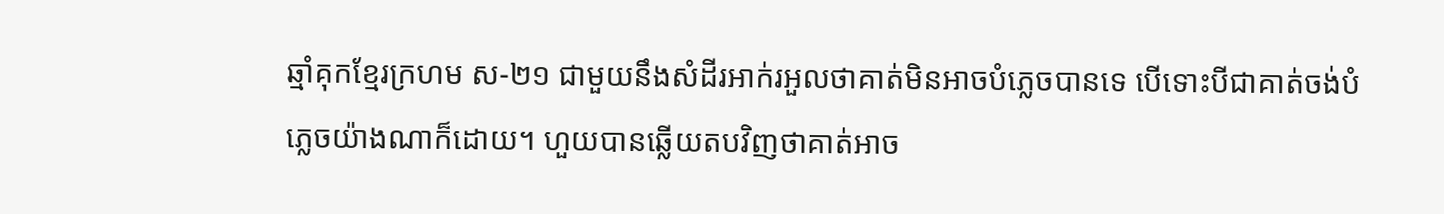ឆ្មាំគុកខ្មែរក្រហម ស-២១ ជាមួយនឹងសំដីរអាក់រអួលថាគាត់មិនអាចបំភ្លេចបានទេ បើទោះបីជាគាត់ចង់បំភ្លេចយ៉ាងណាក៏ដោយ។ ហួយបានឆ្លើយតបវិញថាគាត់អាច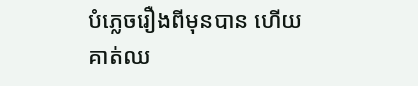បំភ្លេចរឿងពីមុនបាន ហើយគាត់ឈ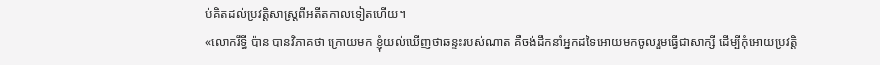ប់គិតដល់ប្រវត្តិសាស្រ្តពីអតីតកាលទៀតហើយ។
«លោករឹទ្ធី ប៉ាន បានវិភាគថា ក្រោយមក ខ្ញុំយល់ឃើញថាឆន្ទះរបស់ណាត គឺចង់ដឹកនាំអ្នកដទៃអោយមកចូលរួមធ្វើជាសាក្សី ដើម្បីកុំអោយប្រវត្តិ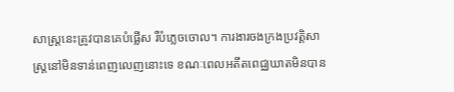សាស្រ្តនេះត្រូវបានគេបំផ្លើស រឺបំភ្លេចចោល។ ការងារចងក្រងប្រវត្តិសាស្រ្តនៅមិនទាន់ពេញលេញនោះទេ ខណៈពេលអតីតពេជ្ឈឃាតមិនបាន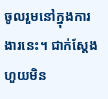ចូលរួមនៅក្នុងការងារនេះ។ ជាក់ស្តែង ហួយមិន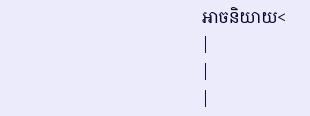អាចនិយាយ<
|
|
|